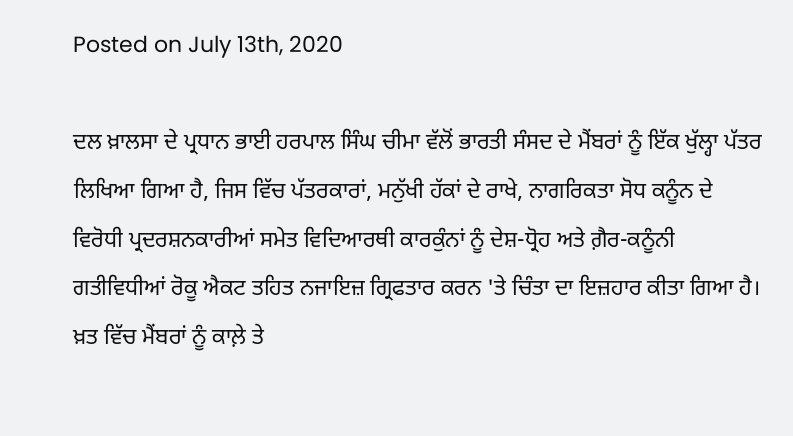Posted on July 13th, 2020

ਦਲ ਖ਼ਾਲਸਾ ਦੇ ਪ੍ਰਧਾਨ ਭਾਈ ਹਰਪਾਲ ਸਿੰਘ ਚੀਮਾ ਵੱਲੋਂ ਭਾਰਤੀ ਸੰਸਦ ਦੇ ਮੈਂਬਰਾਂ ਨੂੰ ਇੱਕ ਖੁੱਲ੍ਹਾ ਪੱਤਰ ਲਿਖਿਆ ਗਿਆ ਹੈ, ਜਿਸ ਵਿੱਚ ਪੱਤਰਕਾਰਾਂ, ਮਨੁੱਖੀ ਹੱਕਾਂ ਦੇ ਰਾਖੇ, ਨਾਗਰਿਕਤਾ ਸੋਧ ਕਨੂੰਨ ਦੇ ਵਿਰੋਧੀ ਪ੍ਰਦਰਸ਼ਨਕਾਰੀਆਂ ਸਮੇਤ ਵਿਦਿਆਰਥੀ ਕਾਰਕੁੰਨਾਂ ਨੂੰ ਦੇਸ਼-ਧ੍ਰੋਹ ਅਤੇ ਗ਼ੈਰ-ਕਨੂੰਨੀ ਗਤੀਵਿਧੀਆਂ ਰੋਕੂ ਐਕਟ ਤਹਿਤ ਨਜਾਇਜ਼ ਗ੍ਰਿਫਤਾਰ ਕਰਨ 'ਤੇ ਚਿੰਤਾ ਦਾ ਇਜ਼ਹਾਰ ਕੀਤਾ ਗਿਆ ਹੈ।
ਖ਼ਤ ਵਿੱਚ ਮੈਂਬਰਾਂ ਨੂੰ ਕਾਲ਼ੇ ਤੇ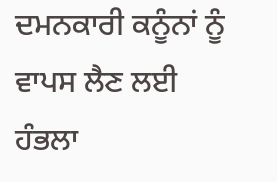ਦਮਨਕਾਰੀ ਕਨੂੰਨਾਂ ਨੂੰ ਵਾਪਸ ਲੈਣ ਲਈ ਹੰਭਲਾ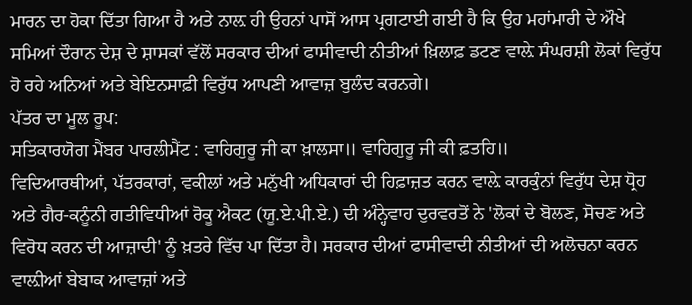ਮਾਰਨ ਦਾ ਹੋਕਾ ਦਿੱਤਾ ਗਿਆ ਹੈ ਅਤੇ ਨਾਲ਼ ਹੀ ਉਹਨਾਂ ਪਾਸੋਂ ਆਸ ਪ੍ਰਗਟਾਈ ਗਈ ਹੈ ਕਿ ਉਹ ਮਹਾਂਮਾਰੀ ਦੇ ਔਖੇ ਸਮਿਆਂ ਦੌਰਾਨ ਦੇਸ਼ ਦੇ ਸ਼ਾਸਕਾਂ ਵੱਲੋਂ ਸਰਕਾਰ ਦੀਆਂ ਫਾਸੀਵਾਦੀ ਨੀਤੀਆਂ ਖ਼ਿਲਾਫ਼ ਡਟਣ ਵਾਲ਼ੇ ਸੰਘਰਸ਼ੀ ਲੋਕਾਂ ਵਿਰੁੱਧ ਹੋ ਰਹੇ ਅਨਿਆਂ ਅਤੇ ਬੇਇਨਸਾਫ਼ੀ ਵਿਰੁੱਧ ਆਪਣੀ ਆਵਾਜ਼ ਬੁਲੰਦ ਕਰਨਗੇ।
ਪੱਤਰ ਦਾ ਮੂਲ ਰੂਪ:
ਸਤਿਕਾਰਯੋਗ ਮੈਂਬਰ ਪਾਰਲੀਮੈਂਟ : ਵਾਹਿਗੁਰੂ ਜੀ ਕਾ ਖ਼ਾਲਸਾ॥ ਵਾਹਿਗੁਰੂ ਜੀ ਕੀ ਫ਼ਤਹਿ॥
ਵਿਦਿਆਰਥੀਆਂ, ਪੱਤਰਕਾਰਾਂ, ਵਕੀਲਾਂ ਅਤੇ ਮਨੁੱਖੀ ਅਧਿਕਾਰਾਂ ਦੀ ਹਿਫ਼ਾਜ਼ਤ ਕਰਨ ਵਾਲ਼ੇ ਕਾਰਕੁੰਨਾਂ ਵਿਰੁੱਧ ਦੇਸ਼ ਧ੍ਰੋਹ ਅਤੇ ਗੈਰ-ਕਨੂੰਨੀ ਗਤੀਵਿਧੀਆਂ ਰੋਕੂ ਐਕਟ (ਯੂ.ਏ.ਪੀ.ਏ.) ਦੀ ਅੰਨ੍ਹੇਵਾਹ ਦੁਰਵਰਤੋਂ ਨੇ 'ਲੋਕਾਂ ਦੇ ਬੋਲਣ, ਸੋਚਣ ਅਤੇ ਵਿਰੋਧ ਕਰਨ ਦੀ ਆਜ਼ਾਦੀ' ਨੂੰ ਖ਼ਤਰੇ ਵਿੱਚ ਪਾ ਦਿੱਤਾ ਹੈ। ਸਰਕਾਰ ਦੀਆਂ ਫਾਸੀਵਾਦੀ ਨੀਤੀਆਂ ਦੀ ਅਲੋਚਨਾ ਕਰਨ ਵਾਲ਼ੀਆਂ ਬੇਬਾਕ ਆਵਾਜ਼ਾਂ ਅਤੇ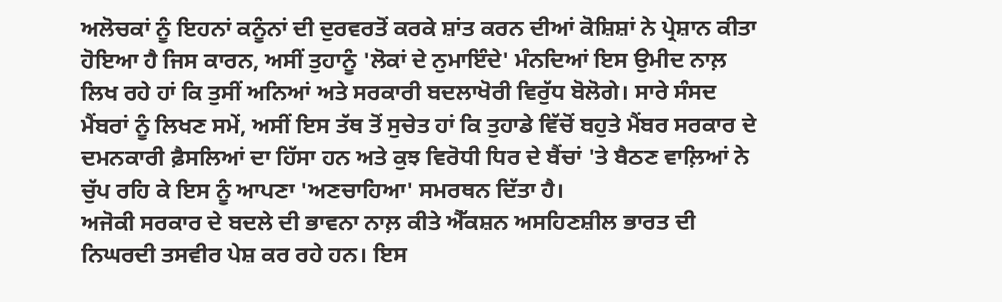ਅਲੋਚਕਾਂ ਨੂੰ ਇਹਨਾਂ ਕਨੂੰਨਾਂ ਦੀ ਦੁਰਵਰਤੋਂ ਕਰਕੇ ਸ਼ਾਂਤ ਕਰਨ ਦੀਆਂ ਕੋਸ਼ਿਸ਼ਾਂ ਨੇ ਪ੍ਰੇਸ਼ਾਨ ਕੀਤਾ ਹੋਇਆ ਹੈ ਜਿਸ ਕਾਰਨ, ਅਸੀਂ ਤੁਹਾਨੂੰ 'ਲੋਕਾਂ ਦੇ ਨੁਮਾਇੰਦੇ' ਮੰਨਦਿਆਂ ਇਸ ਉਮੀਦ ਨਾਲ਼ ਲਿਖ ਰਹੇ ਹਾਂ ਕਿ ਤੁਸੀਂ ਅਨਿਆਂ ਅਤੇ ਸਰਕਾਰੀ ਬਦਲਾਖੋਰੀ ਵਿਰੁੱਧ ਬੋਲੋਗੇ। ਸਾਰੇ ਸੰਸਦ ਮੈਂਬਰਾਂ ਨੂੰ ਲਿਖਣ ਸਮੇਂ, ਅਸੀਂ ਇਸ ਤੱਥ ਤੋਂ ਸੁਚੇਤ ਹਾਂ ਕਿ ਤੁਹਾਡੇ ਵਿੱਚੋਂ ਬਹੁਤੇ ਮੈਂਬਰ ਸਰਕਾਰ ਦੇ ਦਮਨਕਾਰੀ ਫ਼ੈਸਲਿਆਂ ਦਾ ਹਿੱਸਾ ਹਨ ਅਤੇ ਕੁਝ ਵਿਰੋਧੀ ਧਿਰ ਦੇ ਬੈਂਚਾਂ 'ਤੇ ਬੈਠਣ ਵਾਲ਼ਿਆਂ ਨੇ ਚੁੱਪ ਰਹਿ ਕੇ ਇਸ ਨੂੰ ਆਪਣਾ 'ਅਣਚਾਹਿਆ' ਸਮਰਥਨ ਦਿੱਤਾ ਹੈ।
ਅਜੋਕੀ ਸਰਕਾਰ ਦੇ ਬਦਲੇ ਦੀ ਭਾਵਨਾ ਨਾਲ਼ ਕੀਤੇ ਐੱਕਸ਼ਨ ਅਸਹਿਣਸ਼ੀਲ ਭਾਰਤ ਦੀ ਨਿਘਰਦੀ ਤਸਵੀਰ ਪੇਸ਼ ਕਰ ਰਹੇ ਹਨ। ਇਸ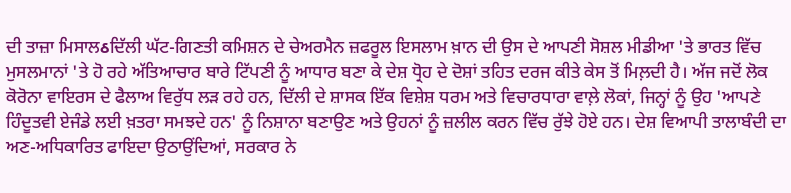ਦੀ ਤਾਜ਼ਾ ਮਿਸਾਲઠਦਿੱਲੀ ਘੱਟ-ਗਿਣਤੀ ਕਮਿਸ਼ਨ ਦੇ ਚੇਅਰਮੈਨ ਜ਼ਫਰੂਲ ਇਸਲਾਮ ਖ਼ਾਨ ਦੀ ਉਸ ਦੇ ਆਪਣੀ ਸੋਸ਼ਲ ਮੀਡੀਆ 'ਤੇ ਭਾਰਤ ਵਿੱਚ ਮੁਸਲਮਾਨਾਂ 'ਤੇ ਹੋ ਰਹੇ ਅੱਤਿਆਚਾਰ ਬਾਰੇ ਟਿੱਪਣੀ ਨੂੰ ਆਧਾਰ ਬਣਾ ਕੇ ਦੇਸ਼ ਧ੍ਰੋਹ ਦੇ ਦੋਸ਼ਾਂ ਤਹਿਤ ਦਰਜ ਕੀਤੇ ਕੇਸ ਤੋਂ ਮਿਲ਼ਦੀ ਹੈ। ਅੱਜ ਜਦੋਂ ਲੋਕ ਕੋਰੋਨਾ ਵਾਇਰਸ ਦੇ ਫੈਲਾਅ ਵਿਰੁੱਧ ਲੜ ਰਹੇ ਹਨ, ਦਿੱਲੀ ਦੇ ਸ਼ਾਸਕ ਇੱਕ ਵਿਸ਼ੇਸ਼ ਧਰਮ ਅਤੇ ਵਿਚਾਰਧਾਰਾ ਵਾਲ਼ੇ ਲੋਕਾਂ, ਜਿਨ੍ਹਾਂ ਨੂੰ ਉਹ 'ਆਪਣੇ ਹਿੰਦੂਤਵੀ ਏਜੰਡੇ ਲਈ ਖ਼ਤਰਾ ਸਮਝਦੇ ਹਨ' ਨੂੰ ਨਿਸ਼ਾਨਾ ਬਣਾਉਣ ਅਤੇ ਉਹਨਾਂ ਨੂੰ ਜ਼ਲੀਲ ਕਰਨ ਵਿੱਚ ਰੁੱਝੇ ਹੋਏ ਹਨ। ਦੇਸ਼ ਵਿਆਪੀ ਤਾਲਾਬੰਦੀ ਦਾ ਅਣ-ਅਧਿਕਾਰਿਤ ਫਾਇਦਾ ਉਠਾਉਂਦਿਆਂ, ਸਰਕਾਰ ਨੇ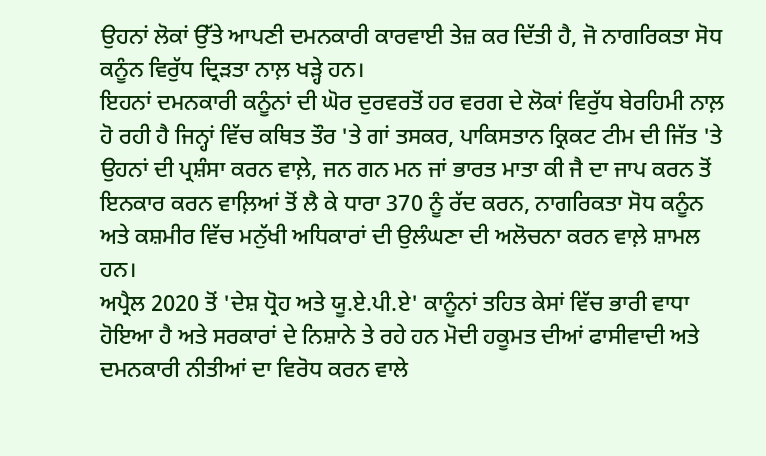ਉਹਨਾਂ ਲੋਕਾਂ ਉੱਤੇ ਆਪਣੀ ਦਮਨਕਾਰੀ ਕਾਰਵਾਈ ਤੇਜ਼ ਕਰ ਦਿੱਤੀ ਹੈ, ਜੋ ਨਾਗਰਿਕਤਾ ਸੋਧ ਕਨੂੰਨ ਵਿਰੁੱਧ ਦ੍ਰਿੜਤਾ ਨਾਲ਼ ਖੜ੍ਹੇ ਹਨ।
ਇਹਨਾਂ ਦਮਨਕਾਰੀ ਕਨੂੰਨਾਂ ਦੀ ਘੋਰ ਦੁਰਵਰਤੋਂ ਹਰ ਵਰਗ ਦੇ ਲੋਕਾਂ ਵਿਰੁੱਧ ਬੇਰਹਿਮੀ ਨਾਲ਼ ਹੋ ਰਹੀ ਹੈ ਜਿਨ੍ਹਾਂ ਵਿੱਚ ਕਥਿਤ ਤੌਰ 'ਤੇ ਗਾਂ ਤਸਕਰ, ਪਾਕਿਸਤਾਨ ਕ੍ਰਿਕਟ ਟੀਮ ਦੀ ਜਿੱਤ 'ਤੇ ਉਹਨਾਂ ਦੀ ਪ੍ਰਸ਼ੰਸਾ ਕਰਨ ਵਾਲ਼ੇ, ਜਨ ਗਨ ਮਨ ਜਾਂ ਭਾਰਤ ਮਾਤਾ ਕੀ ਜੈ ਦਾ ਜਾਪ ਕਰਨ ਤੋਂ ਇਨਕਾਰ ਕਰਨ ਵਾਲ਼ਿਆਂ ਤੋਂ ਲੈ ਕੇ ਧਾਰਾ 370 ਨੂੰ ਰੱਦ ਕਰਨ, ਨਾਗਰਿਕਤਾ ਸੋਧ ਕਨੂੰਨ ਅਤੇ ਕਸ਼ਮੀਰ ਵਿੱਚ ਮਨੁੱਖੀ ਅਧਿਕਾਰਾਂ ਦੀ ਉਲੰਘਣਾ ਦੀ ਅਲੋਚਨਾ ਕਰਨ ਵਾਲ਼ੇ ਸ਼ਾਮਲ ਹਨ।
ਅਪ੍ਰੈਲ 2020 ਤੋਂ 'ਦੇਸ਼ ਧ੍ਰੋਹ ਅਤੇ ਯੂ.ਏ.ਪੀ.ਏ' ਕਾਨੂੰਨਾਂ ਤਹਿਤ ਕੇਸਾਂ ਵਿੱਚ ਭਾਰੀ ਵਾਧਾ ਹੋਇਆ ਹੈ ਅਤੇ ਸਰਕਾਰਾਂ ਦੇ ਨਿਸ਼ਾਨੇ ਤੇ ਰਹੇ ਹਨ ਮੋਦੀ ਹਕੂਮਤ ਦੀਆਂ ਫਾਸੀਵਾਦੀ ਅਤੇ ਦਮਨਕਾਰੀ ਨੀਤੀਆਂ ਦਾ ਵਿਰੋਧ ਕਰਨ ਵਾਲੇ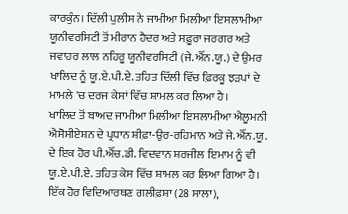ਕਾਰਕੁੰਨ। ਦਿੱਲੀ ਪੁਲੀਸ ਨੇ ਜਾਮੀਆ ਮਿਲੀਆ ਇਸਲਾਮੀਆ ਯੂਨੀਵਰਸਿਟੀ ਤੋਂ ਮੀਰਾਨ ਹੈਦਰ ਅਤੇ ਸਫ਼ੂਰਾ ਜਰਗਰ ਅਤੇ ਜਵਾਹਰ ਲਾਲ ਨਹਿਰੂ ਯੂਨੀਵਰਸਿਟੀ (ਜੇ.ਐੱਨ.ਯੂ.) ਦੇ ਉਮਰ ਖਾਲਿਦ ਨੂੰ ਯੂ.ਏ.ਪੀ.ਏ. ਤਹਿਤ ਦਿੱਲੀ ਵਿੱਚ ਫ਼ਿਰਕੂ ਝੜਪਾਂ ਦੇ ਮਾਮਲੇ 'ਚ ਦਰਜ ਕੇਸਾਂ ਵਿੱਚ ਸ਼ਾਮਲ ਕਰ ਲਿਆ ਹੈ।
ਖਾਲਿਦ ਤੋਂ ਬਾਅਦ ਜਾਮੀਆ ਮਿਲੀਆ ਇਸਲਾਮੀਆ ਐਲੂਮਨੀ ਐਸੋਸੀਏਸ਼ਨ ਦੇ ਪ੍ਰਧਾਨ ਸ਼ੀਫ਼ਾ-ਉਰ-ਰਹਿਮਾਨ ਅਤੇ ਜੇ.ਐੱਨ.ਯੂ. ਦੇ ਇਕ ਹੋਰ ਪੀ.ਐੱਚ.ਡੀ. ਵਿਦਵਾਨ ਸ਼ਰਜੀਲ ਇਮਾਮ ਨੂੰ ਵੀ ਯੂ.ਏ.ਪੀ.ਏ. ਤਹਿਤ ਕੇਸ ਵਿੱਚ ਸ਼ਾਮਲ ਕਰ ਲਿਆ ਗਿਆ ਹੈ।
ਇੱਕ ਹੋਰ ਵਿਦਿਆਰਥਣ ਗਲੀਫ਼ਸ਼ਾ (28 ਸਾਲਾ),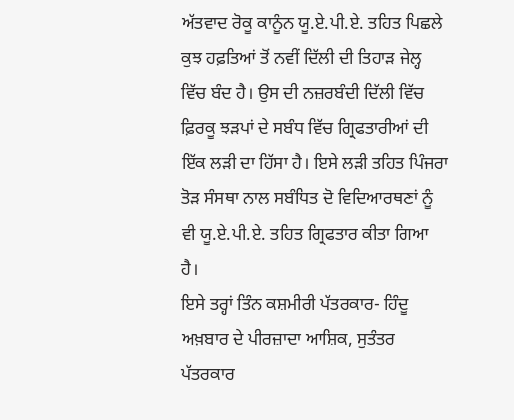ਅੱਤਵਾਦ ਰੋਕੂ ਕਾਨੂੰਨ ਯੂ.ਏ.ਪੀ.ਏ. ਤਹਿਤ ਪਿਛਲੇ ਕੁਝ ਹਫ਼ਤਿਆਂ ਤੋਂ ਨਵੀਂ ਦਿੱਲੀ ਦੀ ਤਿਹਾੜ ਜੇਲ੍ਹ ਵਿੱਚ ਬੰਦ ਹੈ। ਉਸ ਦੀ ਨਜ਼ਰਬੰਦੀ ਦਿੱਲੀ ਵਿੱਚ ਫ਼ਿਰਕੂ ਝੜਪਾਂ ਦੇ ਸਬੰਧ ਵਿੱਚ ਗ੍ਰਿਫਤਾਰੀਆਂ ਦੀ ਇੱਕ ਲੜੀ ਦਾ ਹਿੱਸਾ ਹੈ। ਇਸੇ ਲੜੀ ਤਹਿਤ ਪਿੰਜਰਾ ਤੋੜ ਸੰਸਥਾ ਨਾਲ ਸਬੰਧਿਤ ਦੋ ਵਿਦਿਆਰਥਣਾਂ ਨੂੰ ਵੀ ਯੂ.ਏ.ਪੀ.ਏ. ਤਹਿਤ ਗ੍ਰਿਫਤਾਰ ਕੀਤਾ ਗਿਆ ਹੈ।
ਇਸੇ ਤਰ੍ਹਾਂ ਤਿੰਨ ਕਸ਼ਮੀਰੀ ਪੱਤਰਕਾਰ- ਹਿੰਦੂ ਅਖ਼ਬਾਰ ਦੇ ਪੀਰਜ਼ਾਦਾ ਆਸ਼ਿਕ, ਸੁਤੰਤਰ ਪੱਤਰਕਾਰ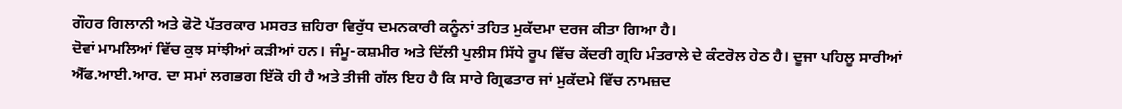ਗੌਹਰ ਗਿਲਾਨੀ ਅਤੇ ਫੋਟੋ ਪੱਤਰਕਾਰ ਮਸਰਤ ਜ਼ਹਿਰਾ ਵਿਰੁੱਧ ਦਮਨਕਾਰੀ ਕਨੂੰਨਾਂ ਤਹਿਤ ਮੁਕੱਦਮਾ ਦਰਜ ਕੀਤਾ ਗਿਆ ਹੈ।
ਦੋਵਾਂ ਮਾਮਲਿਆਂ ਵਿੱਚ ਕੁਝ ਸਾਂਝੀਆਂ ਕੜੀਆਂ ਹਨ। ਜੰਮੂ-ਕਸ਼ਮੀਰ ਅਤੇ ਦਿੱਲੀ ਪੁਲੀਸ ਸਿੱਧੇ ਰੂਪ ਵਿੱਚ ਕੇਂਦਰੀ ਗ੍ਰਹਿ ਮੰਤਰਾਲੇ ਦੇ ਕੰਟਰੋਲ ਹੇਠ ਹੈ। ਦੂਜਾ ਪਹਿਲੂ ਸਾਰੀਆਂ ਐੱਫ.ਆਈ.ਆਰ. ਦਾ ਸਮਾਂ ਲਗਭਗ ਇੱਕੋ ਹੀ ਹੈ ਅਤੇ ਤੀਜੀ ਗੱਲ ਇਹ ਹੈ ਕਿ ਸਾਰੇ ਗ੍ਰਿਫਤਾਰ ਜਾਂ ਮੁਕੱਦਮੇ ਵਿੱਚ ਨਾਮਜ਼ਦ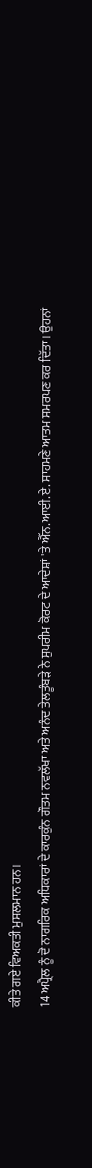ਕੀਤੇ ਗਏ ਵਿਅਕਤੀ ਮੁਸਲਮਾਨ ਹਨ।
14 ਅਪ੍ਰੈਲ ਨੂੰ ਦੋ ਨਾਗਰਿਕ ਅਧਿਕਾਰਾਂ ਦੇ ਕਾਰਕੁੰਨ ਗੌਤਮ ਨਵਲੱਖਾ ਅਤੇ ਅਨੰਦ ਤੇਲਤੂੰਬੜੇ ਨੇ ਸੁਪਰੀਮ ਕੋਰਟ ਦੇ ਆਦੇਸ਼ਾਂ 'ਤੇ ਐੱਨ.ਆਈ.ਏ. ਸਾਹਮਣੇ ਆਤਮ ਸਮਰਪਣ ਕਰ ਦਿੱਤਾ। ਉਹਨਾਂ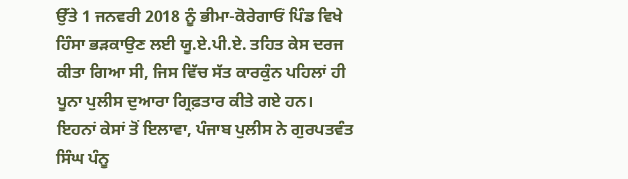ਉੱਤੇ 1 ਜਨਵਰੀ 2018 ਨੂੰ ਭੀਮਾ-ਕੋਰੇਗਾਓਂ ਪਿੰਡ ਵਿਖੇ ਹਿੰਸਾ ਭੜਕਾਉਣ ਲਈ ਯੂ.ਏ.ਪੀ.ਏ. ਤਹਿਤ ਕੇਸ ਦਰਜ ਕੀਤਾ ਗਿਆ ਸੀ, ਜਿਸ ਵਿੱਚ ਸੱਤ ਕਾਰਕੁੰਨ ਪਹਿਲਾਂ ਹੀ ਪੂਨਾ ਪੁਲੀਸ ਦੁਆਰਾ ਗ੍ਰਿਫ਼ਤਾਰ ਕੀਤੇ ਗਏ ਹਨ।
ਇਹਨਾਂ ਕੇਸਾਂ ਤੋਂ ਇਲਾਵਾ, ਪੰਜਾਬ ਪੁਲੀਸ ਨੇ ਗੁਰਪਤਵੰਤ ਸਿੰਘ ਪੰਨੂ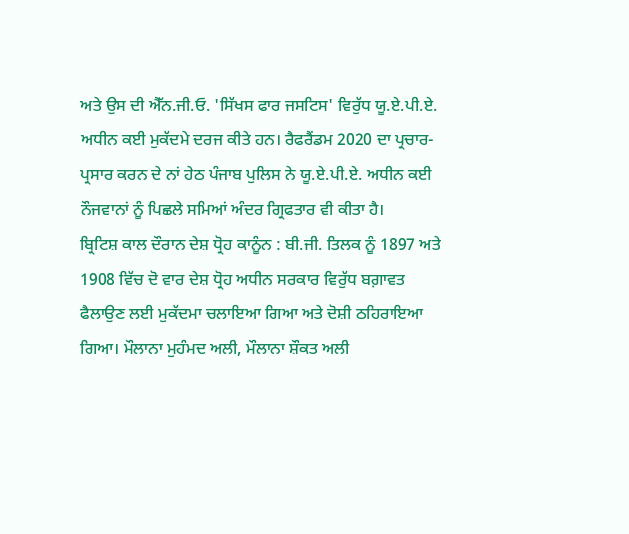ਅਤੇ ਉਸ ਦੀ ਐੱਨ.ਜੀ.ਓ. 'ਸਿੱਖਸ ਫਾਰ ਜਸਟਿਸ' ਵਿਰੁੱਧ ਯੂ.ਏ.ਪੀ.ਏ. ਅਧੀਨ ਕਈ ਮੁਕੱਦਮੇ ਦਰਜ ਕੀਤੇ ਹਨ। ਰੈਫਰੈਂਡਮ 2020 ਦਾ ਪ੍ਰਚਾਰ-ਪ੍ਰਸਾਰ ਕਰਨ ਦੇ ਨਾਂ ਹੇਠ ਪੰਜਾਬ ਪੁਲਿਸ ਨੇ ਯੂ.ਏ.ਪੀ.ਏ. ਅਧੀਨ ਕਈ ਨੌਜਵਾਨਾਂ ਨੂੰ ਪਿਛਲੇ ਸਮਿਆਂ ਅੰਦਰ ਗ੍ਰਿਫਤਾਰ ਵੀ ਕੀਤਾ ਹੈ।
ਬ੍ਰਿਟਿਸ਼ ਕਾਲ ਦੌਰਾਨ ਦੇਸ਼ ਧ੍ਰੋਹ ਕਾਨੂੰਨ : ਬੀ.ਜੀ. ਤਿਲਕ ਨੂੰ 1897 ਅਤੇ 1908 ਵਿੱਚ ਦੋ ਵਾਰ ਦੇਸ਼ ਧ੍ਰੋਹ ਅਧੀਨ ਸਰਕਾਰ ਵਿਰੁੱਧ ਬਗ਼ਾਵਤ ਫੈਲਾਉਣ ਲਈ ਮੁਕੱਦਮਾ ਚਲਾਇਆ ਗਿਆ ਅਤੇ ਦੋਸ਼ੀ ਠਹਿਰਾਇਆ ਗਿਆ। ਮੌਲਾਨਾ ਮੁਹੰਮਦ ਅਲੀ, ਮੌਲਾਨਾ ਸ਼ੌਕਤ ਅਲੀ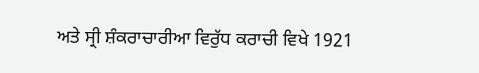ਅਤੇ ਸ੍ਰੀ ਸ਼ੰਕਰਾਚਾਰੀਆ ਵਿਰੁੱਧ ਕਰਾਚੀ ਵਿਖੇ 1921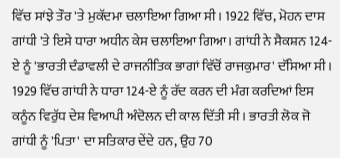ਵਿੱਚ ਸਾਂਝੇ ਤੌਰ 'ਤੇ ਮੁਕੱਦਮਾ ਚਲਾਇਆ ਗਿਆ ਸੀ। 1922 ਵਿੱਚ, ਮੋਹਨ ਦਾਸ ਗਾਂਧੀ 'ਤੇ ਇਸੇ ਧਾਰਾ ਅਧੀਨ ਕੇਸ ਚਲਾਇਆ ਗਿਆ। ਗਾਂਧੀ ਨੇ ਸੈਕਸ਼ਨ 124-ਏ ਨੂੰ 'ਭਾਰਤੀ ਦੰਡਾਵਲੀ ਦੇ ਰਾਜਨੀਤਿਕ ਭਾਗਾਂ ਵਿੱਚੋਂ ਰਾਜਕੁਮਾਰ' ਦੱਸਿਆ ਸੀ। 1929 ਵਿੱਚ ਗਾਂਧੀ ਨੇ ਧਾਰਾ 124-ਏ ਨੂੰ ਰੱਦ ਕਰਨ ਦੀ ਮੰਗ ਕਰਦਿਆਂ ਇਸ ਕਨੂੰਨ ਵਿਰੁੱਧ ਦੇਸ਼ ਵਿਆਪੀ ਅੰਦੋਲਨ ਦੀ ਕਾਲ ਦਿੱਤੀ ਸੀ। ਭਾਰਤੀ ਲੋਕ ਜੋ ਗਾਂਧੀ ਨੂੰ 'ਪਿਤਾ' ਦਾ ਸਤਿਕਾਰ ਦੇਂਦੇ ਹਨ, ਉਹ 70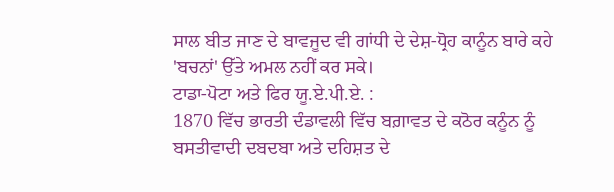ਸਾਲ ਬੀਤ ਜਾਣ ਦੇ ਬਾਵਜੂਦ ਵੀ ਗਾਂਧੀ ਦੇ ਦੇਸ਼-ਧ੍ਰੋਹ ਕਾਨੂੰਨ ਬਾਰੇ ਕਹੇ 'ਬਚਨਾਂ' ਉੱਤੇ ਅਮਲ ਨਹੀਂ ਕਰ ਸਕੇ।
ਟਾਡਾ-ਪੋਟਾ ਅਤੇ ਫਿਰ ਯੂ.ਏ.ਪੀ.ਏ. :
1870 ਵਿੱਚ ਭਾਰਤੀ ਦੰਡਾਵਲੀ ਵਿੱਚ ਬਗ਼ਾਵਤ ਦੇ ਕਠੋਰ ਕਨੂੰਨ ਨੂੰ ਬਸਤੀਵਾਦੀ ਦਬਦਬਾ ਅਤੇ ਦਹਿਸ਼ਤ ਦੇ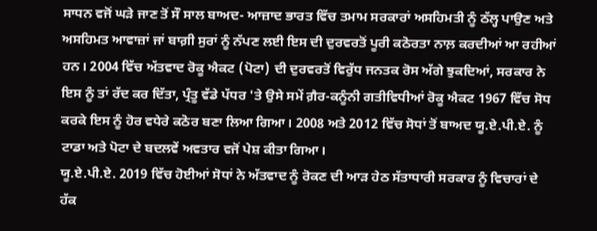ਸਾਧਨ ਵਜੋਂ ਘੜੇ ਜਾਣ ਤੋਂ ਸੌ ਸਾਲ ਬਾਅਦ- ਆਜ਼ਾਦ ਭਾਰਤ ਵਿੱਚ ਤਮਾਮ ਸਰਕਾਰਾਂ ਅਸਹਿਮਤੀ ਨੂੰ ਠੱਲ੍ਹ ਪਾਉਣ ਅਤੇ ਅਸਹਿਮਤ ਆਵਾਜ਼ਾਂ ਜਾਂ ਬਾਗ਼ੀ ਸੁਰਾਂ ਨੂੰ ਨੱਪਣ ਲਈ ਇਸ ਦੀ ਦੁਰਵਰਤੋਂ ਪੂਰੀ ਕਠੋਰਤਾ ਨਾਲ਼ ਕਰਦੀਆਂ ਆ ਰਹੀਆਂ ਹਨ। 2004 ਵਿੱਚ ਅੱਤਵਾਦ ਰੋਕੂ ਐਕਟ (ਪੋਟਾ) ਦੀ ਦੁਰਵਰਤੋਂ ਵਿਰੁੱਧ ਜਨਤਕ ਰੋਸ ਅੱਗੇ ਝੁਕਦਿਆਂ, ਸਰਕਾਰ ਨੇ ਇਸ ਨੂੰ ਤਾਂ ਰੱਦ ਕਰ ਦਿੱਤਾ, ਪ੍ਰੰਤੂ ਵੱਡੇ ਪੱਧਰ 'ਤੇ ਉਸੇ ਸਮੇਂ ਗ਼ੈਰ-ਕਨੂੰਨੀ ਗਤੀਵਿਧੀਆਂ ਰੋਕੂ ਐਕਟ 1967 ਵਿੱਚ ਸੋਧ ਕਰਕੇ ਇਸ ਨੂੰ ਹੋਰ ਵਧੇਰੇ ਕਠੋਰ ਬਣਾ ਲਿਆ ਗਿਆ। 2008 ਅਤੇ 2012 ਵਿੱਚ ਸੋਧਾਂ ਤੋਂ ਬਾਅਦ ਯੂ.ਏ.ਪੀ.ਏ. ਨੂੰ ਟਾਡਾ ਅਤੇ ਪੋਟਾ ਦੇ ਬਦਲਵੇਂ ਅਵਤਾਰ ਵਜੋਂ ਪੇਸ਼ ਕੀਤਾ ਗਿਆ।
ਯੂ.ਏ.ਪੀ.ਏ. 2019 ਵਿੱਚ ਹੋਈਆਂ ਸੋਧਾਂ ਨੇ ਅੱਤਵਾਦ ਨੂੰ ਰੋਕਣ ਦੀ ਆੜ ਹੇਠ ਸੱਤਾਧਾਰੀ ਸਰਕਾਰ ਨੂੰ ਵਿਚਾਰਾਂ ਦੇ ਹੱਕ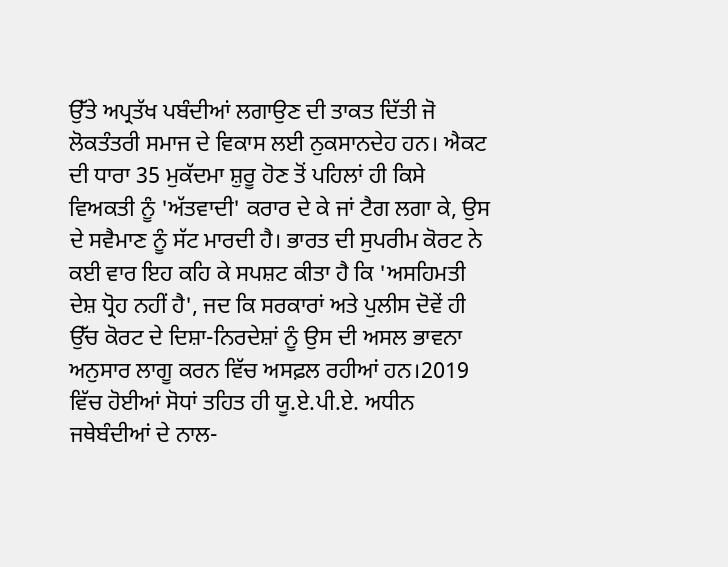ਉੱਤੇ ਅਪ੍ਰਤੱਖ ਪਬੰਦੀਆਂ ਲਗਾਉਣ ਦੀ ਤਾਕਤ ਦਿੱਤੀ ਜੋ ਲੋਕਤੰਤਰੀ ਸਮਾਜ ਦੇ ਵਿਕਾਸ ਲਈ ਨੁਕਸਾਨਦੇਹ ਹਨ। ਐਕਟ ਦੀ ਧਾਰਾ 35 ਮੁਕੱਦਮਾ ਸ਼ੁਰੂ ਹੋਣ ਤੋਂ ਪਹਿਲਾਂ ਹੀ ਕਿਸੇ ਵਿਅਕਤੀ ਨੂੰ 'ਅੱਤਵਾਦੀ' ਕਰਾਰ ਦੇ ਕੇ ਜਾਂ ਟੈਗ ਲਗਾ ਕੇ, ਉਸ ਦੇ ਸਵੈਮਾਣ ਨੂੰ ਸੱਟ ਮਾਰਦੀ ਹੈ। ਭਾਰਤ ਦੀ ਸੁਪਰੀਮ ਕੋਰਟ ਨੇ ਕਈ ਵਾਰ ਇਹ ਕਹਿ ਕੇ ਸਪਸ਼ਟ ਕੀਤਾ ਹੈ ਕਿ 'ਅਸਹਿਮਤੀ ਦੇਸ਼ ਧ੍ਰੋਹ ਨਹੀਂ ਹੈ', ਜਦ ਕਿ ਸਰਕਾਰਾਂ ਅਤੇ ਪੁਲੀਸ ਦੋਵੇਂ ਹੀ ਉੱਚ ਕੋਰਟ ਦੇ ਦਿਸ਼ਾ-ਨਿਰਦੇਸ਼ਾਂ ਨੂੰ ਉਸ ਦੀ ਅਸਲ ਭਾਵਨਾ ਅਨੁਸਾਰ ਲਾਗੂ ਕਰਨ ਵਿੱਚ ਅਸਫ਼ਲ ਰਹੀਆਂ ਹਨ।2019 ਵਿੱਚ ਹੋਈਆਂ ਸੋਧਾਂ ਤਹਿਤ ਹੀ ਯੂ.ਏ.ਪੀ.ਏ. ਅਧੀਨ ਜਥੇਬੰਦੀਆਂ ਦੇ ਨਾਲ-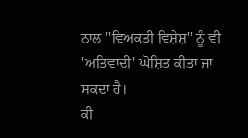ਨਾਲ ''ਵਿਅਕਤੀ ਵਿਸ਼ੇਸ਼'' ਨੂੰ ਵੀ 'ਅਤਿਵਾਦੀ' ਘੋਸ਼ਿਤ ਕੀਤਾ ਜਾ ਸਕਦਾ ਹੈ।
ਕੀ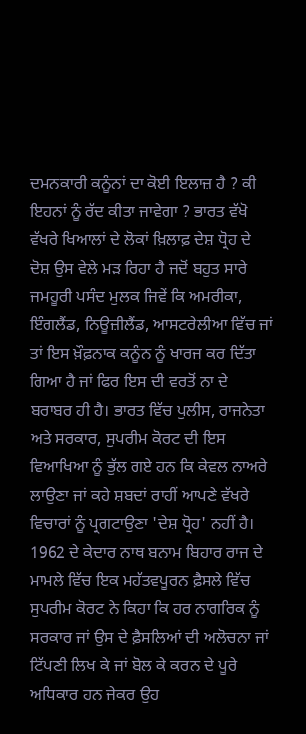ਦਮਨਕਾਰੀ ਕਨੂੰਨਾਂ ਦਾ ਕੋਈ ਇਲਾਜ਼ ਹੈ ? ਕੀ ਇਹਨਾਂ ਨੂੰ ਰੱਦ ਕੀਤਾ ਜਾਵੇਗਾ ? ਭਾਰਤ ਵੱਖੋ ਵੱਖਰੇ ਖਿਆਲਾਂ ਦੇ ਲੋਕਾਂ ਖ਼ਿਲਾਫ਼ ਦੇਸ਼ ਧ੍ਰੋਹ ਦੇ ਦੋਸ਼ ਉਸ ਵੇਲੇ ਮੜ ਰਿਹਾ ਹੈ ਜਦੋਂ ਬਹੁਤ ਸਾਰੇ ਜਮਹੂਰੀ ਪਸੰਦ ਮੁਲਕ ਜਿਵੇਂ ਕਿ ਅਮਰੀਕਾ, ਇੰਗਲੈਂਡ, ਨਿਊਜ਼ੀਲੈਂਡ, ਆਸਟਰੇਲੀਆ ਵਿੱਚ ਜਾਂ ਤਾਂ ਇਸ ਖ਼ੌਫ਼ਨਾਕ ਕਨੂੰਨ ਨੂੰ ਖਾਰਜ ਕਰ ਦਿੱਤਾ ਗਿਆ ਹੈ ਜਾਂ ਫਿਰ ਇਸ ਦੀ ਵਰਤੋਂ ਨਾ ਦੇ ਬਰਾਬਰ ਹੀ ਹੈ। ਭਾਰਤ ਵਿੱਚ ਪੁਲੀਸ, ਰਾਜਨੇਤਾ ਅਤੇ ਸਰਕਾਰ, ਸੁਪਰੀਮ ਕੋਰਟ ਦੀ ਇਸ ਵਿਆਖਿਆ ਨੂੰ ਭੁੱਲ ਗਏ ਹਨ ਕਿ ਕੇਵਲ ਨਾਅਰੇ ਲਾਉਣਾ ਜਾਂ ਕਹੇ ਸ਼ਬਦਾਂ ਰਾਹੀਂ ਆਪਣੇ ਵੱਖਰੇ ਵਿਚਾਰਾਂ ਨੂੰ ਪ੍ਰਗਟਾਉਣਾ 'ਦੇਸ਼ ਧ੍ਰੋਹ' ਨਹੀਂ ਹੈ।
1962 ਦੇ ਕੇਦਾਰ ਨਾਥ ਬਨਾਮ ਬਿਹਾਰ ਰਾਜ ਦੇ ਮਾਮਲੇ ਵਿੱਚ ਇਕ ਮਹੱਤਵਪੂਰਨ ਫ਼ੈਸਲੇ ਵਿੱਚ ਸੁਪਰੀਮ ਕੋਰਟ ਨੇ ਕਿਹਾ ਕਿ ਹਰ ਨਾਗਰਿਕ ਨੂੰ ਸਰਕਾਰ ਜਾਂ ਉਸ ਦੇ ਫ਼ੈਸਲਿਆਂ ਦੀ ਅਲੋਚਨਾ ਜਾਂ ਟਿੱਪਣੀ ਲਿਖ ਕੇ ਜਾਂ ਬੋਲ ਕੇ ਕਰਨ ਦੇ ਪੂਰੇ ਅਧਿਕਾਰ ਹਨ ਜੇਕਰ ਉਹ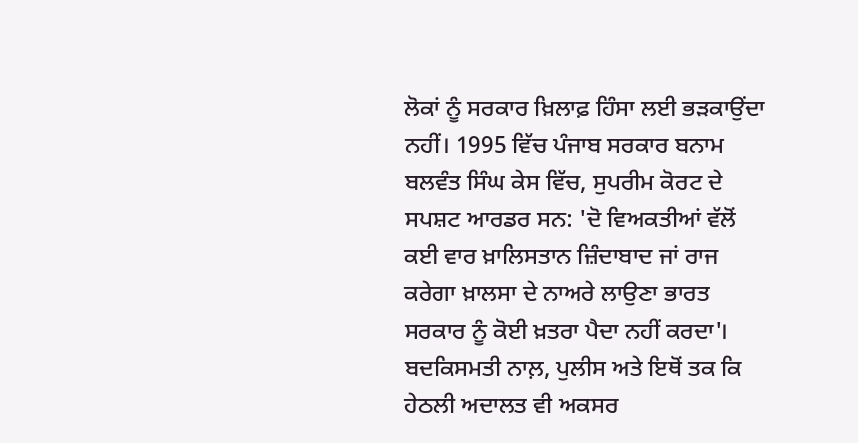ਲੋਕਾਂ ਨੂੰ ਸਰਕਾਰ ਖ਼ਿਲਾਫ਼ ਹਿੰਸਾ ਲਈ ਭੜਕਾਉਂਦਾ ਨਹੀਂ। 1995 ਵਿੱਚ ਪੰਜਾਬ ਸਰਕਾਰ ਬਨਾਮ ਬਲਵੰਤ ਸਿੰਘ ਕੇਸ ਵਿੱਚ, ਸੁਪਰੀਮ ਕੋਰਟ ਦੇ ਸਪਸ਼ਟ ਆਰਡਰ ਸਨ: 'ਦੋ ਵਿਅਕਤੀਆਂ ਵੱਲੋਂ ਕਈ ਵਾਰ ਖ਼ਾਲਿਸਤਾਨ ਜ਼ਿੰਦਾਬਾਦ ਜਾਂ ਰਾਜ ਕਰੇਗਾ ਖ਼ਾਲਸਾ ਦੇ ਨਾਅਰੇ ਲਾਉਣਾ ਭਾਰਤ ਸਰਕਾਰ ਨੂੰ ਕੋਈ ਖ਼ਤਰਾ ਪੈਦਾ ਨਹੀਂ ਕਰਦਾ'।
ਬਦਕਿਸਮਤੀ ਨਾਲ਼, ਪੁਲੀਸ ਅਤੇ ਇਥੋਂ ਤਕ ਕਿ ਹੇਠਲੀ ਅਦਾਲਤ ਵੀ ਅਕਸਰ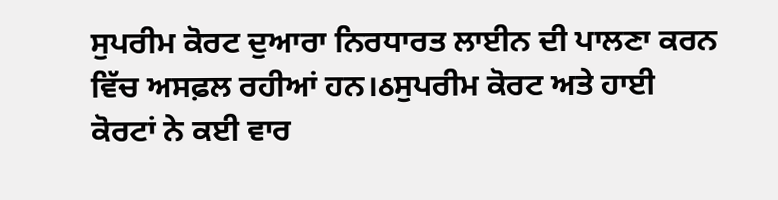ਸੁਪਰੀਮ ਕੋਰਟ ਦੁਆਰਾ ਨਿਰਧਾਰਤ ਲਾਈਨ ਦੀ ਪਾਲਣਾ ਕਰਨ ਵਿੱਚ ਅਸਫ਼ਲ ਰਹੀਆਂ ਹਨ।ઠਸੁਪਰੀਮ ਕੋਰਟ ਅਤੇ ਹਾਈ ਕੋਰਟਾਂ ਨੇ ਕਈ ਵਾਰ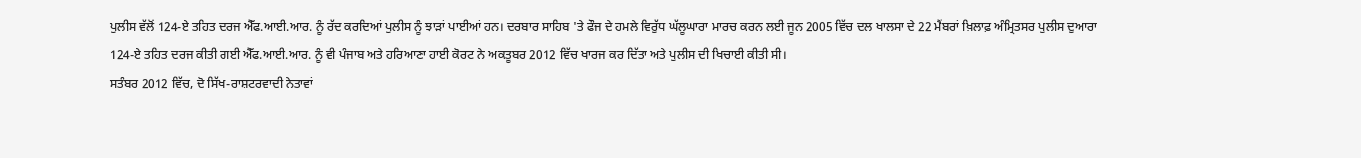ਪੁਲੀਸ ਵੱਲੋਂ 124-ਏ ਤਹਿਤ ਦਰਜ ਐੱਫ.ਆਈ.ਆਰ. ਨੂੰ ਰੱਦ ਕਰਦਿਆਂ ਪੁਲੀਸ ਨੂੰ ਝਾੜਾਂ ਪਾਈਆਂ ਹਨ। ਦਰਬਾਰ ਸਾਹਿਬ 'ਤੇ ਫੌਜ ਦੇ ਹਮਲੇ ਵਿਰੁੱਧ ਘੱਲੂਘਾਰਾ ਮਾਰਚ ਕਰਨ ਲਈ ਜੂਨ 2005 ਵਿੱਚ ਦਲ ਖਾਲਸਾ ਦੇ 22 ਮੈਂਬਰਾਂ ਖ਼ਿਲਾਫ਼ ਅੰਮ੍ਰਿਤਸਰ ਪੁਲੀਸ ਦੁਆਰਾ 124-ਏ ਤਹਿਤ ਦਰਜ ਕੀਤੀ ਗਈ ਐੱਫ.ਆਈ.ਆਰ. ਨੂੰ ਵੀ ਪੰਜਾਬ ਅਤੇ ਹਰਿਆਣਾ ਹਾਈ ਕੋਰਟ ਨੇ ਅਕਤੂਬਰ 2012 ਵਿੱਚ ਖਾਰਜ ਕਰ ਦਿੱਤਾ ਅਤੇ ਪੁਲੀਸ ਦੀ ਖਿਚਾਈ ਕੀਤੀ ਸੀ।
ਸਤੰਬਰ 2012 ਵਿੱਚ, ਦੋ ਸਿੱਖ-ਰਾਸ਼ਟਰਵਾਦੀ ਨੇਤਾਵਾਂ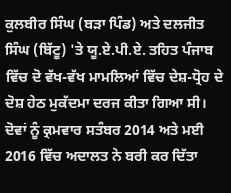ਕੁਲਬੀਰ ਸਿੰਘ (ਬੜਾ ਪਿੰਡ) ਅਤੇ ਦਲਜੀਤ ਸਿੰਘ (ਬਿੱਟੂ) 'ਤੇ ਯੂ.ਏ.ਪੀ.ਏ. ਤਹਿਤ ਪੰਜਾਬ ਵਿੱਚ ਦੋ ਵੱਖ-ਵੱਖ ਮਾਮਲਿਆਂ ਵਿੱਚ ਦੇਸ਼-ਧ੍ਰੋਹ ਦੇ ਦੋਸ਼ ਹੇਠ ਮੁਕੱਦਮਾ ਦਰਜ ਕੀਤਾ ਗਿਆ ਸੀ। ਦੋਵਾਂ ਨੂੰ ਕ੍ਰਮਵਾਰ ਸਤੰਬਰ 2014 ਅਤੇ ਮਈ 2016 ਵਿੱਚ ਅਦਾਲਤ ਨੇ ਬਰੀ ਕਰ ਦਿੱਤਾ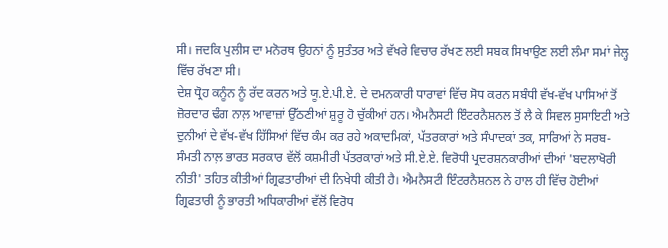ਸੀ। ਜਦਕਿ ਪੁਲੀਸ ਦਾ ਮਨੋਰਥ ਉਹਨਾਂ ਨੂੰ ਸੁਤੰਤਰ ਅਤੇ ਵੱਖਰੇ ਵਿਚਾਰ ਰੱਖਣ ਲਈ ਸਬਕ ਸਿਖਾਉਣ ਲਈ ਲੰਮਾ ਸਮਾਂ ਜੇਲ੍ਹ ਵਿੱਚ ਰੱਖਣਾ ਸੀ।
ਦੇਸ਼ ਧ੍ਰੋਹ ਕਨੂੰਨ ਨੂੰ ਰੱਦ ਕਰਨ ਅਤੇ ਯੂ.ਏ.ਪੀ.ਏ. ਦੇ ਦਮਨਕਾਰੀ ਧਾਰਾਵਾਂ ਵਿੱਚ ਸੋਧ ਕਰਨ ਸਬੰਧੀ ਵੱਖ-ਵੱਖ ਪਾਸਿਆਂ ਤੋਂ ਜ਼ੋਰਦਾਰ ਢੰਗ ਨਾਲ਼ ਆਵਾਜ਼ਾਂ ਉੱਠਣੀਆਂ ਸ਼ੁਰੂ ਹੋ ਚੁੱਕੀਆਂ ਹਨ। ਐਮਨੈਸਟੀ ਇੰਟਰਨੈਸ਼ਨਲ ਤੋਂ ਲੈ ਕੇ ਸਿਵਲ ਸੁਸਾਇਟੀ ਅਤੇ ਦੁਨੀਆਂ ਦੇ ਵੱਖ-ਵੱਖ ਹਿੱਸਿਆਂ ਵਿੱਚ ਕੰਮ ਕਰ ਰਹੇ ਅਕਾਦਮਿਕਾਂ, ਪੱਤਰਕਾਰਾਂ ਅਤੇ ਸੰਪਾਦਕਾਂ ਤਕ, ਸਾਰਿਆਂ ਨੇ ਸਰਬ-ਸੰਮਤੀ ਨਾਲ਼ ਭਾਰਤ ਸਰਕਾਰ ਵੱਲੋਂ ਕਸ਼ਮੀਰੀ ਪੱਤਰਕਾਰਾਂ ਅਤੇ ਸੀ.ਏ.ਏ. ਵਿਰੋਧੀ ਪ੍ਰਦਰਸ਼ਨਕਾਰੀਆਂ ਦੀਆਂ 'ਬਦਲਾਖੋਰੀ ਨੀਤੀ' ਤਹਿਤ ਕੀਤੀਆਂ ਗ੍ਰਿਫਤਾਰੀਆਂ ਦੀ ਨਿਖੇਧੀ ਕੀਤੀ ਹੈ। ਐਮਨੈਸਟੀ ਇੰਟਰਨੈਸ਼ਨਲ ਨੇ ਹਾਲ ਹੀ ਵਿੱਚ ਹੋਈਆਂ ਗ੍ਰਿਫਤਾਰੀ ਨੂੰ ਭਾਰਤੀ ਅਧਿਕਾਰੀਆਂ ਵੱਲੋਂ ਵਿਰੋਧ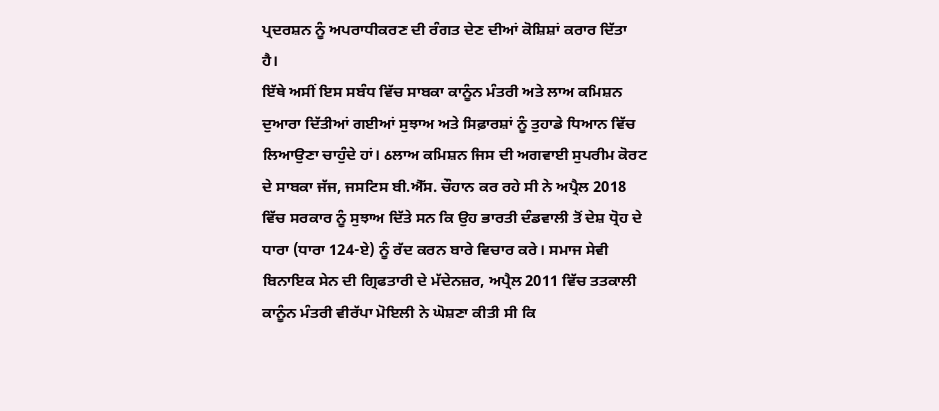ਪ੍ਰਦਰਸ਼ਨ ਨੂੰ ਅਪਰਾਧੀਕਰਣ ਦੀ ਰੰਗਤ ਦੇਣ ਦੀਆਂ ਕੋਸ਼ਿਸ਼ਾਂ ਕਰਾਰ ਦਿੱਤਾ ਹੈ।
ਇੱਥੇ ਅਸੀਂ ਇਸ ਸਬੰਧ ਵਿੱਚ ਸਾਬਕਾ ਕਾਨੂੰਨ ਮੰਤਰੀ ਅਤੇ ਲਾਅ ਕਮਿਸ਼ਨ ਦੁਆਰਾ ਦਿੱਤੀਆਂ ਗਈਆਂ ਸੁਝਾਅ ਅਤੇ ਸਿਫ਼ਾਰਸ਼ਾਂ ਨੂੰ ਤੁਹਾਡੇ ਧਿਆਨ ਵਿੱਚ ਲਿਆਉਣਾ ਚਾਹੁੰਦੇ ਹਾਂ। ઠਲਾਅ ਕਮਿਸ਼ਨ ਜਿਸ ਦੀ ਅਗਵਾਈ ਸੁਪਰੀਮ ਕੋਰਟ ਦੇ ਸਾਬਕਾ ਜੱਜ, ਜਸਟਿਸ ਬੀ.ਐੱਸ. ਚੌਹਾਨ ਕਰ ਰਹੇ ਸੀ ਨੇ ਅਪ੍ਰੈਲ 2018 ਵਿੱਚ ਸਰਕਾਰ ਨੂੰ ਸੁਝਾਅ ਦਿੱਤੇ ਸਨ ਕਿ ਉਹ ਭਾਰਤੀ ਦੰਡਵਾਲੀ ਤੋਂ ਦੇਸ਼ ਧ੍ਰੋਹ ਦੇ ਧਾਰਾ (ਧਾਰਾ 124-ਏ) ਨੂੰ ਰੱਦ ਕਰਨ ਬਾਰੇ ਵਿਚਾਰ ਕਰੇ। ਸਮਾਜ ਸੇਵੀ ਬਿਨਾਇਕ ਸੇਨ ਦੀ ਗ੍ਰਿਫਤਾਰੀ ਦੇ ਮੱਦੇਨਜ਼ਰ, ਅਪ੍ਰੈਲ 2011 ਵਿੱਚ ਤਤਕਾਲੀ ਕਾਨੂੰਨ ਮੰਤਰੀ ਵੀਰੱਪਾ ਮੋਇਲੀ ਨੇ ਘੋਸ਼ਣਾ ਕੀਤੀ ਸੀ ਕਿ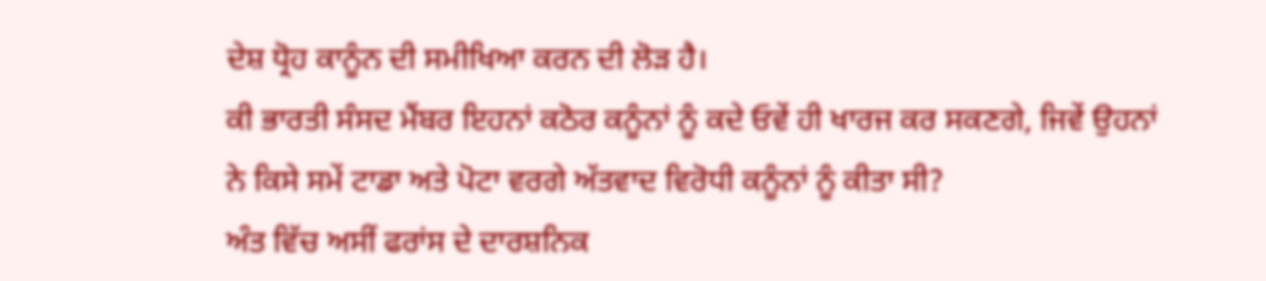ਦੇਸ਼ ਧ੍ਰੋਹ ਕਾਨੂੰਨ ਦੀ ਸਮੀਖਿਆ ਕਰਨ ਦੀ ਲੋੜ ਹੈ।
ਕੀ ਭਾਰਤੀ ਸੰਸਦ ਮੈਂਬਰ ਇਹਨਾਂ ਕਠੋਰ ਕਨੂੰਨਾਂ ਨੂੰ ਕਦੇ ਓਵੇਂ ਹੀ ਖਾਰਜ ਕਰ ਸਕਣਗੇ, ਜਿਵੇਂ ਉਹਨਾਂ ਨੇ ਕਿਸੇ ਸਮੇਂ ਟਾਡਾ ਅਤੇ ਪੋਟਾ ਵਰਗੇ ਅੱਤਵਾਦ ਵਿਰੋਧੀ ਕਨੂੰਨਾਂ ਨੂੰ ਕੀਤਾ ਸੀ?
ਅੰਤ ਵਿੱਚ ਅਸੀਂ ਫਰਾਂਸ ਦੇ ਦਾਰਸ਼ਨਿਕ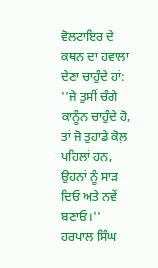ਵੋਲਟਾਇਰ ਦੇ ਕਥਨ ਦਾ ਹਵਾਲਾ ਦੇਣਾ ਚਾਹੁੰਦੇ ਹਾਂ: ''ਜੇ ਤੁਸੀਂ ਚੰਗੇ ਕਾਨੂੰਨ ਚਾਹੁੰਦੇ ਹੋ, ਤਾਂ ਜੋ ਤੁਹਾਡੇ ਕੋਲ਼ ਪਹਿਲਾਂ ਹਨ, ਉਹਨਾਂ ਨੂੰ ਸਾੜ ਦਿਓ ਅਤੇ ਨਵੇਂ ਬਣਾਓ।''
ਹਰਪਾਲ ਸਿੰਘ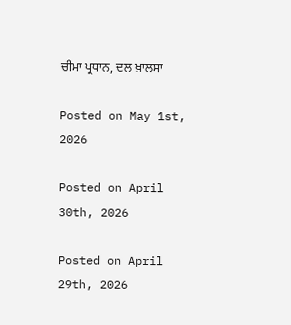ਚੀਮਾ ਪ੍ਰਧਾਨ, ਦਲ ਖ਼ਾਲਸਾ

Posted on May 1st, 2026

Posted on April 30th, 2026

Posted on April 29th, 2026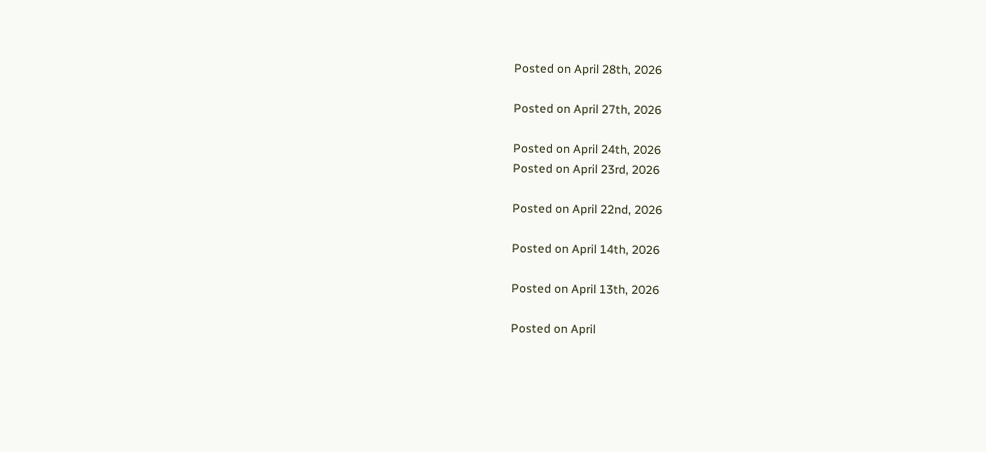Posted on April 28th, 2026

Posted on April 27th, 2026

Posted on April 24th, 2026
Posted on April 23rd, 2026

Posted on April 22nd, 2026

Posted on April 14th, 2026

Posted on April 13th, 2026

Posted on April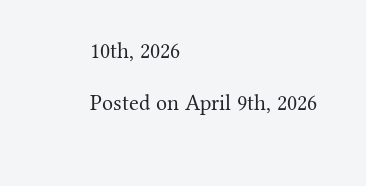10th, 2026

Posted on April 9th, 2026